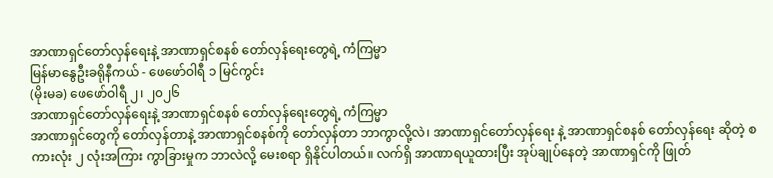အာဏာရှင်တော်လှန်ရေးနဲ့ အာဏာရှင်စနစ် တော်လှန်ရေးတွေရဲ့ ကံကြမ္မာ
မြန်မာနွေဦးခရိုနီကယ် - ဖေဖော်ဝါရီ ၁ မြင်ကွင်း
(မိုးမခ) ဖေဖော်ဝါရီ ၂၊ ၂၀၂၆
အာဏာရှင်တော်လှန်ရေးနဲ့ အာဏာရှင်စနစ် တော်လှန်ရေးတွေရဲ့ ကံကြမ္မာ
အာဏာရှင်တွေကို တော်လှန်တာနဲ့ အာဏာရှင်စနစ်ကို တော်လှန်တာ ဘာကွာလို့လဲ၊ အာဏာရှင်တော်လှန်ရေး နဲ့ အာဏာရှင်စနစ် တော်လှန်ရေး ဆိုတဲ့ စကားလုံး ၂ လုံးအကြား ကွာခြားမှုက ဘာလဲလို့ မေးစရာ ရှိနိုင်ပါတယ်။ လက်ရှိ အာဏာရယူထားပြီး အုပ်ချုပ်နေတဲ့ အာဏာရှင်ကို ဖြုတ်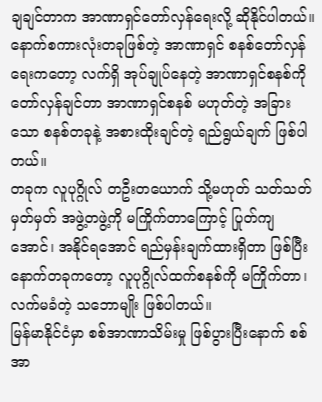ချချင်တာက အာဏာရှင်တော်လှန်ရေးလို့ ဆိုနိုင်ပါတယ်။ နောက်စကားလုံးတခုဖြစ်တဲ့ အာဏာရှင် စနစ်တော်လှန်ရေးကတော့ လက်ရှိ အုပ်ချုပ်နေတဲ့ အာဏာရှင်စနစ်ကို တော်လှန်ချင်တာ အာဏာရှင်စနစ် မဟုတ်တဲ့ အခြားသော စနစ်တခုနဲ့ အစားထိုးချင်တဲ့ ရည်ရွယ်ချက် ဖြစ်ပါတယ်။
တခုက လူပုဂ္ဂိုလ် တဦးတယောက် သို့မဟုတ် သတ်သတ်မှတ်မှတ် အဖွဲ့တဖွဲ့ကို မကြိုက်တာကြောင့် ပြုတ်ကျအောင်၊ အနိုင်ရအောင် ရည်မှန်းချက်ထားရှိတာ ဖြစ်ပြီး နောက်တခုကတော့ လူပုဂ္ဂိုလ်ထက်စနစ်ကို မကြိုက်တာ၊ လက်မခံတဲ့ သဘောမျိုး ဖြစ်ပါတယ်။
မြန်မာနိုင်ငံမှာ စစ်အာဏာသိမ်းမှု ဖြစ်ပွားပြီးနောက် စစ်အာ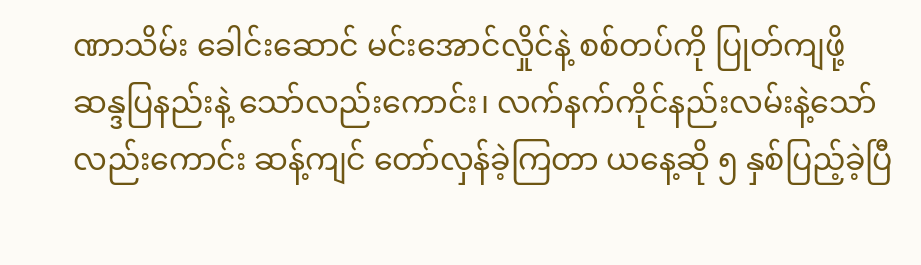ဏာသိမ်း ခေါင်းဆောင် မင်းအောင်လှိုင်နဲ့ စစ်တပ်ကို ပြုတ်ကျဖို့ ဆန္ဒပြနည်းနဲ့ သော်လည်းကောင်း၊ လက်နက်ကိုင်နည်းလမ်းနဲ့သော်လည်းကောင်း ဆန့်ကျင် တော်လှန်ခဲ့ကြတာ ယနေ့ဆို ၅ နှစ်ပြည့်ခဲ့ပြီ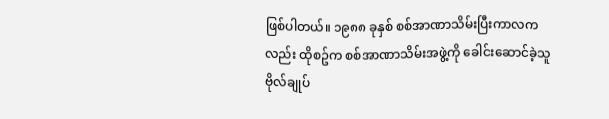ဖြစ်ပါတယ်။ ၁၉၈၈ ခုနှစ် စစ်အာဏာသိမ်းပြီးကာလကလည်း ထိုစဥ်က စစ်အာဏာသိမ်းအဖွဲ့ကို ခေါင်းဆောင်ခဲ့သူ ဗိုလ်ချုပ်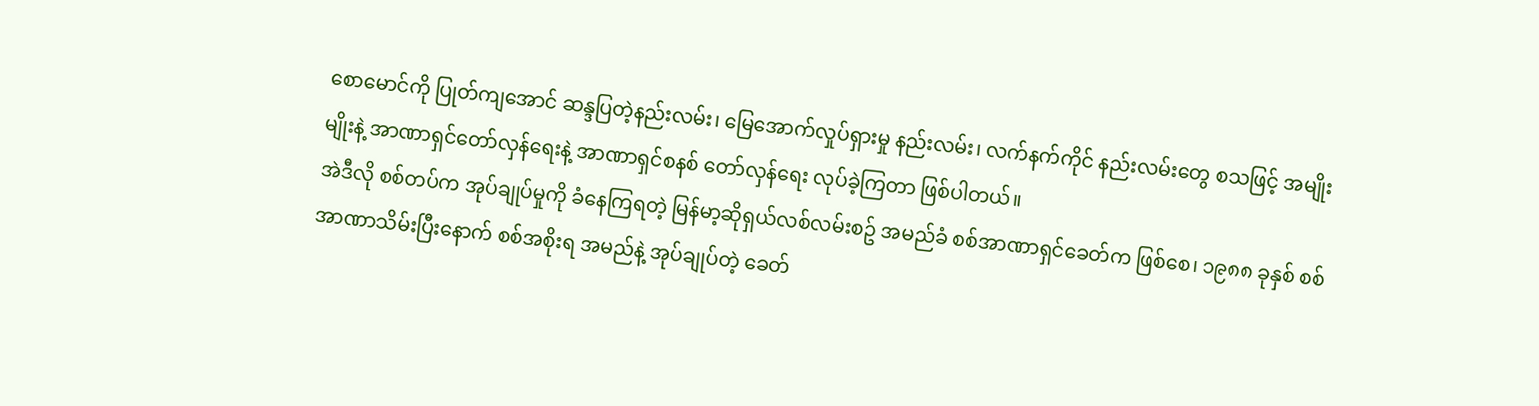စောမောင်ကို ပြုတ်ကျအောင် ဆန္ဒပြတဲ့နည်းလမ်း၊ မြေအောက်လှုပ်ရှားမှု နည်းလမ်း၊ လက်နက်ကိုင် နည်းလမ်းတွေ စသဖြင့် အမျိုးမျိုးနဲ့ အာဏာရှင်တော်လှန်ရေးနဲ့ အာဏာရှင်စနစ် တော်လှန်ရေး လုပ်ခဲ့ကြတာ ဖြစ်ပါတယ်။
အဲဒီလို စစ်တပ်က အုပ်ချုပ်မှုကို ခံနေကြရတဲ့ မြန်မာ့ဆိုရှယ်လစ်လမ်းစဥ် အမည်ခံ စစ်အာဏာရှင်ခေတ်က ဖြစ်စေ၊ ၁၉၈၈ ခုနှစ် စစ်အာဏာသိမ်းပြီးနောက် စစ်အစိုးရ အမည်နဲ့ အုပ်ချုပ်တဲ့ ခေတ်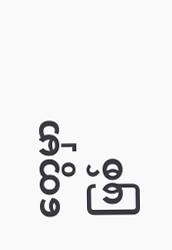တွေမှာ ဖြစ်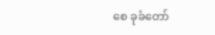စေ ခုခံတော်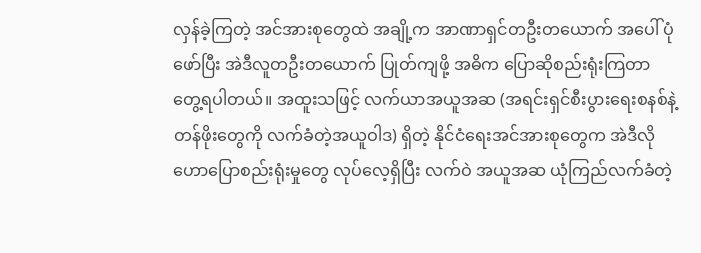လှန်ခဲ့ကြတဲ့ အင်အားစုတွေထဲ အချို့က အာဏာရှင်တဦးတယောက် အပေါ် ပုံဖော်ပြီး အဲဒီလူတဦးတယောက် ပြုတ်ကျဖို့ အဓိက ပြောဆိုစည်းရုံးကြတာ တွေ့ရပါတယ်။ အထူးသဖြင့် လက်ယာအယူအဆ (အရင်းရှင်စီးပွားရေးစနစ်နဲ့ တန်ဖိုးတွေကို လက်ခံတဲ့အယူဝါဒ) ရှိတဲ့ နိုင်ငံရေးအင်အားစုတွေက အဲဒီလို ဟောပြောစည်းရုံးမှုတွေ လုပ်လေ့ရှိပြီး လက်ဝဲ အယူအဆ ယုံကြည်လက်ခံတဲ့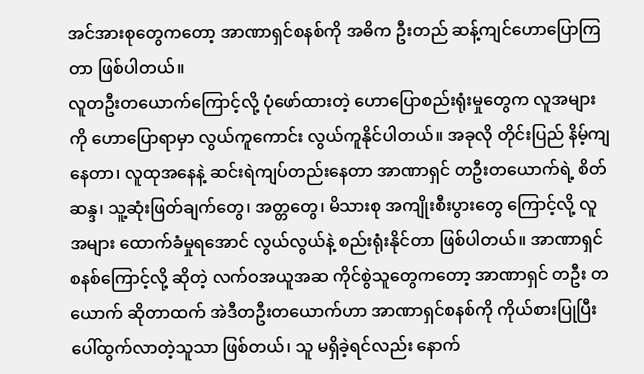အင်အားစုတွေကတော့ အာဏာရှင်စနစ်ကို အဓိက ဦးတည် ဆန့်ကျင်ဟောပြောကြတာ ဖြစ်ပါတယ်။
လူတဦးတယောက်ကြောင့်လို့ ပုံဖော်ထားတဲ့ ဟောပြောစည်းရုံးမှုတွေက လူအများကို ဟောပြောရာမှာ လွယ်ကူကောင်း လွယ်ကူနိုင်ပါတယ်။ အခုလို တိုင်းပြည် နိမ့်ကျနေတာ၊ လူထုအနေနဲ့ ဆင်းရဲကျပ်တည်းနေတာ အာဏာရှင် တဦးတယောက်ရဲ့ စိတ်ဆန္ဒ၊ သူ့ဆုံးဖြတ်ချက်တွေ၊ အတ္တတွေ၊ မိသားစု အကျိုးစီးပွားတွေ ကြောင့်လို့ လူအများ ထောက်ခံမှုရအောင် လွယ်လွယ်နဲ့ စည်းရုံးနိုင်တာ ဖြစ်ပါတယ်။ အာဏာရှင်စနစ်ကြောင့်လို့ ဆိုတဲ့ လက်ဝအယူအဆ ကိုင်စွဲသူတွေကတော့ အာဏာရှင် တဦး တယောက် ဆိုတာထက် အဲဒီတဦးတယောက်ဟာ အာဏာရှင်စနစ်ကို ကိုယ်စားပြုပြီး ပေါ်ထွက်လာတဲ့သူသာ ဖြစ်တယ်၊ သူ မရှိခဲ့ရင်လည်း နောက်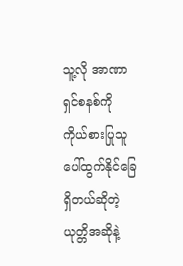သူ့လို အာဏာရှင်စနစ်ကို ကိုယ်စားပြုသူ ပေါ်ထွက်နိုင်ခြေ ရှိတယ်ဆိုတဲ့ ယုတ္တိအဆိုနဲ့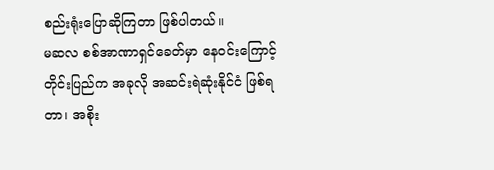စည်းရုံးပြောဆိုကြတာ ဖြစ်ပါတယ်။
မဆလ စစ်အာဏာရှင်ခေတ်မှာ နေဝင်းကြောင့် တိုင်းပြည်က အခုလို အဆင်းရဲဆုံးနိုင်ငံ ဖြစ်ရတာ၊ အစိုး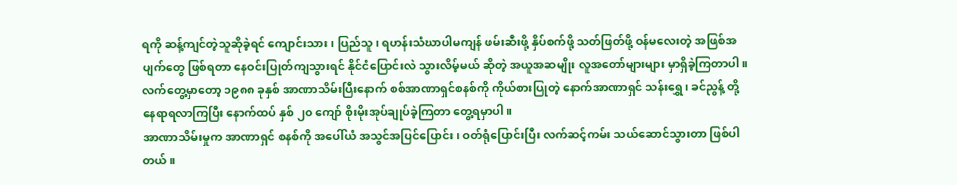ရကို ဆန့်ကျင်တဲ့သူဆိုခဲ့ရင် ကျောင်းသား၊ ပြည်သူ၊ ရဟန်းသံဃာပါမကျန် ဖမ်းဆီးဖို့ နှိပ်စက်ဖို့ သတ်ဖြတ်ဖို့ ဝန်မလေးတဲ့ အဖြစ်အပျက်တွေ ဖြစ်ရတာ နေဝင်းပြုတ်ကျသွားရင် နိုင်ငံပြောင်းလဲ သွားလိမ့်မယ် ဆိုတဲ့ အယူအဆမျိုး လူအတော်များများ မှာရှိခဲ့ကြတာပါ။ လက်တွေ့မှာတော့ ၁၉၈၈ ခုနှစ် အာဏာသိမ်းပြီးနောက် စစ်အာဏာရှင်စနစ်ကို ကိုယ်စားပြုတဲ့ နောက်အာဏာရှင် သန်းရွှေ၊ ခင်ညွန့် တို့ နေရာရလာကြပြီး နောက်ထပ် နှစ် ၂၀ ကျော် စိုးမိုးအုပ်ချုပ်ခဲ့ကြတာ တွေ့ရမှာပါ။
အာဏာသိမ်းမှုက အာဏာရှင် စနစ်ကို အပေါ်ယံ အသွင်အပြင်ပြောင်း၊ ဝတ်ရုံပြောင်းပြီး လက်ဆင့်ကမ်း သယ်ဆောင်သွားတာ ဖြစ်ပါတယ်။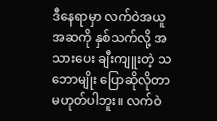ဒီနေရာမှာ လက်ဝဲအယူအဆကို နှစ်သက်လို့ အသားပေး ချီးကျူးတဲ့ သဘောမျိုး ပြောဆိုလိုတာ မဟုတ်ပါဘူး။ လက်ဝဲ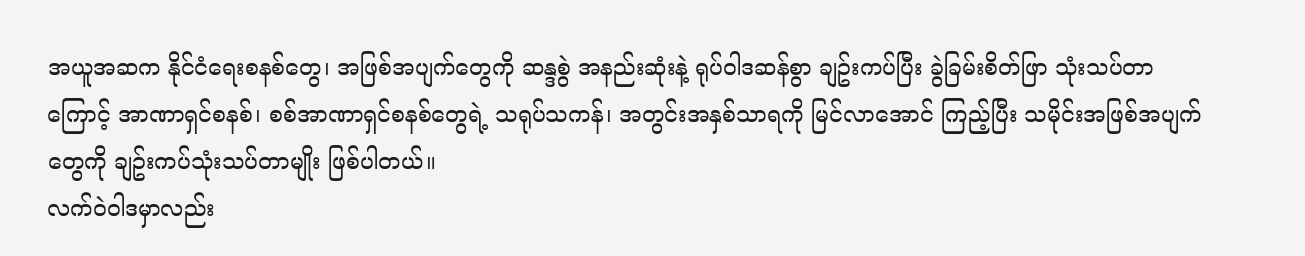အယူအဆက နိုင်ငံရေးစနစ်တွေ၊ အဖြစ်အပျက်တွေကို ဆန္ဒစွဲ အနည်းဆုံးနဲ့ ရုပ်ဝါဒဆန်စွာ ချဥ်းကပ်ပြီး ခွဲခြမ်းစိတ်ဖြာ သုံးသပ်တာကြောင့် အာဏာရှင်စနစ်၊ စစ်အာဏာရှင်စနစ်တွေရဲ့ သရုပ်သကန်၊ အတွင်းအနှစ်သာရကို မြင်လာအောင် ကြည့်ပြီး သမိုင်းအဖြစ်အပျက်တွေကို ချဥ်းကပ်သုံးသပ်တာမျိုး ဖြစ်ပါတယ်။
လက်ဝဲဝါဒမှာလည်း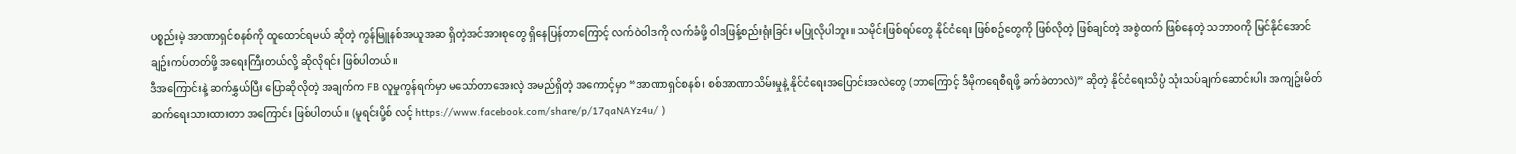ပစ္စည်းမဲ့ အာဏာရှင်စနစ်ကို ထူထောင်ရမယ် ဆိုတဲ့ ကွန်မြူနစ်အယူအဆ ရှိတဲ့အင်အားစုတွေ ရှိနေပြန်တာကြောင့် လက်ဝဲဝါဒကို လက်ခံဖို့ ဝါဒဖြန့်စည်းရုံးခြင်း မပြုလိုပါဘူး။ သမိုင်းဖြစ်ရပ်တွေ နိုင်ငံရေး ဖြစ်စဥ်တွေကို ဖြစ်လိုတဲ့ ဖြစ်ချင်တဲ့ အစွဲထက် ဖြစ်နေတဲ့ သဘာဝကို မြင်နိုင်အောင် ချဥ်းကပ်တတ်ဖို့ အရေးကြီးတယ်လို့ ဆိုလိုရင်း ဖြစ်ပါတယ်။
ဒီအကြောင်းနဲ့ ဆက်နွှယ်ပြီး ပြောဆိုလိုတဲ့ အချက်က FB လူမှုကွန်ရက်မှာ မသော်တာအေးလဲ့ အမည်ရှိတဲ့ အကောင့်မှာ “အာဏာရှင်စနစ်၊ စစ်အာဏာသိမ်းမှုနဲ့ နိုင်ငံရေးအပြောင်းအလဲတွေ (ဘာကြောင့် ဒီမိုကရေစီရဖို့ ခက်ခဲတာလဲ)” ဆိုတဲ့ နိုင်ငံရေးသိပ္ပံ သုံးသပ်ချက်ဆောင်းပါး အကျဥ်းမိတ်ဆက်ရေးသားထားတာ အကြောင်း ဖြစ်ပါတယ်။ (မူရင်းပို့စ် လင့် https://www.facebook.com/share/p/17qaNAYz4u/ )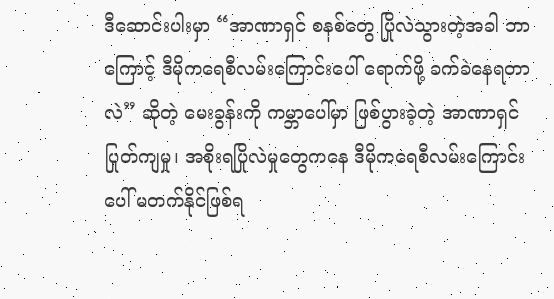ဒီဆောင်းပါးမှာ “အာဏာရှင် စနစ်တွေ ပြိုလဲသွားတဲ့အခါ ဘာကြောင့် ဒီမိုကရေစီလမ်းကြောင်းပေါ် ရောက်ဖို့ ခက်ခဲနေရတာလဲ” ဆိုတဲ့ မေးခွန်းကို ကမ္ဘာပေါ်မှာ ဖြစ်ပွားခဲ့တဲ့ အာဏာရှင် ပြုတ်ကျမှု၊ အစိုးရပြိုလဲမှုတွေကနေ ဒီမိုကရေစီလမ်းကြောင်းပေါ် မတက်နိုင်ဖြစ်ရ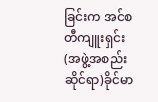ခြင်းက အင်စတီကျူးရှင်း(အဖွဲ့အစည်းဆိုင်ရာ)ခိုင်မာ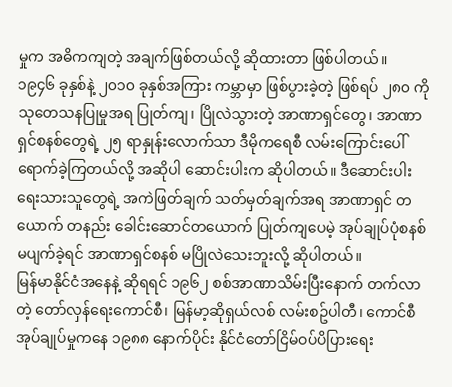မှုက အဓိကကျတဲ့ အချက်ဖြစ်တယ်လို့ ဆိုထားတာ ဖြစ်ပါတယ်။
၁၉၄၆ ခုနှစ်နဲ့ ၂၀၁၀ ခုနှစ်အကြား ကမ္ဘာမှာ ဖြစ်ပွားခဲ့တဲ့ ဖြစ်ရပ် ၂၈၀ ကို သုတေသနပြုမှုအရ ပြုတ်ကျ၊ ပြိုလဲသွားတဲ့ အာဏာရှင်တွေ၊ အာဏာရှင်စနစ်တွေရဲ့ ၂၅ ရာနှုန်းလောက်သာ ဒီမိုကရေစီ လမ်းကြောင်းပေါ် ရောက်ခဲ့ကြတယ်လို့ အဆိုပါ ဆောင်းပါးက ဆိုပါတယ်။ ဒီဆောင်းပါး ရေးသားသူတွေရဲ့ အကဲဖြတ်ချက် သတ်မှတ်ချက်အရ အာဏာရှင် တယောက် တနည်း ခေါင်းဆောင်တယောက် ပြုတ်ကျပေမဲ့ အုပ်ချုပ်ပုံစနစ် မပျက်ခဲ့ရင် အာဏာရှင်စနစ် မပြိုလဲသေးဘူးလို့ ဆိုပါတယ်။
မြန်မာနိုင်ငံအနေနဲ့ ဆိုရရင် ၁၉၆၂ စစ်အာဏာသိမ်းပြီးနောက် တက်လာတဲ့ တော်လှန်ရေးကောင်စီ၊ မြန်မာ့ဆိုရှယ်လစ် လမ်းစဥ်ပါတီ၊ ကောင်စီ အုပ်ချုပ်မှုကနေ ၁၉၈၈ နောက်ပိုင်း နိုင်ငံတော်ငြိမ်ဝပ်ပိပြားရေး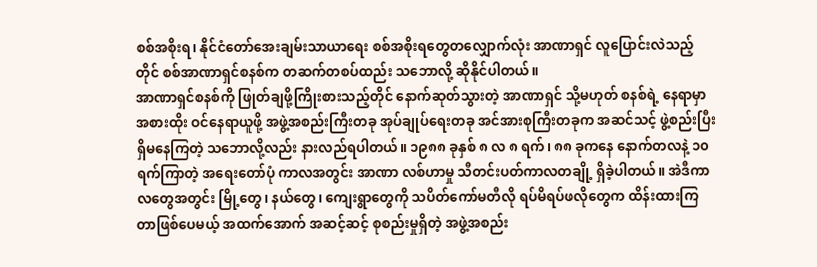စစ်အစိုးရ၊ နိုင်ငံတော်အေးချမ်းသာယာရေး စစ်အစိုးရတွေတလျှောက်လုံး အာဏာရှင် လူပြောင်းလဲသည့်တိုင် စစ်အာဏာရှင်စနစ်က တဆက်တစပ်ထည်း သဘောလို့ ဆိုနိုင်ပါတယ်။
အာဏာရှင်စနစ်ကို ဖြုတ်ချဖို့ကြိုးစားသည့်တိုင် နောက်ဆုတ်သွားတဲ့ အာဏာရှင် သို့မဟုတ် စနစ်ရဲ့ နေရာမှာ အစားထိုး ဝင်နေရာယူဖို့ အဖွဲ့အစည်းကြီးတခု အုပ်ချုပ်ရေးတခု အင်အားစုကြီးတခုက အဆင်သင့် ဖွဲ့စည်းပြီး ရှိမနေကြတဲ့ သဘောလို့လည်း နားလည်ရပါတယ်။ ၁၉၈၈ ခုနှစ် ၈ လ ၈ ရက်၊ ၈၈ ခုကနေ နောက်တလနဲ့ ၁၀ ရက်ကြာတဲ့ အရေးတော်ပုံ ကာလအတွင်း အာဏာ လစ်ဟာမှု သီတင်းပတ်ကာလတချို့ ရှိခဲ့ပါတယ်။ အဲဒီကာလတွေအတွင်း မြို့တွေ၊ နယ်တွေ၊ ကျေးရွာတွေကို သပိတ်ကော်မတီလို ရပ်မိရပ်ဖလိုတွေက ထိန်းထားကြတာဖြစ်ပေမယ့် အထက်အောက် အဆင့်ဆင့် စုစည်းမှုရှိတဲ့ အဖွဲ့အစည်း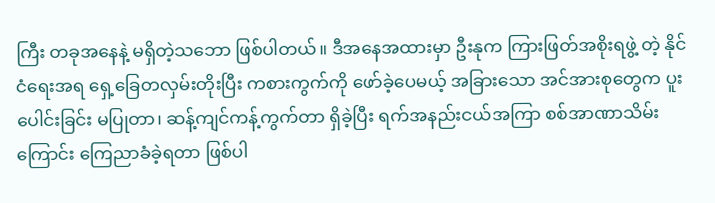ကြီး တခုအနေနဲ့ မရှိတဲ့သဘော ဖြစ်ပါတယ်။ ဒီအနေအထားမှာ ဦးနုက ကြားဖြတ်အစိုးရဖွဲ့ တဲ့ နိုင်ငံရေးအရ ရှေ့ခြေတလှမ်းတိုးပြီး ကစားကွက်ကို ဖော်ခဲ့ပေမယ့် အခြားသော အင်အားစုတွေက ပူးပေါင်းခြင်း မပြုတာ၊ ဆန့်ကျင်ကန့်ကွက်တာ ရှိခဲ့ပြီး ရက်အနည်းငယ်အကြာ စစ်အာဏာသိမ်းကြောင်း ကြေညာခံခဲ့ရတာ ဖြစ်ပါ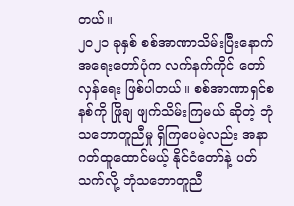တယ်။
၂၀၂၁ ခုနှစ် စစ်အာဏာသိမ်းပြီးနောက် အရေးတော်ပုံက လက်နက်ကိုင် တော်လှန်ရေး ဖြစ်ပါတယ်။ စစ်အာဏာရှင်စနစ်ကို ဖြိုချ ဖျက်သိမ်းကြမယ် ဆိုတဲ့ ဘုံသဘောတူညီမှု ရှိကြပေမဲ့လည်း အနာဂတ်ထူထောင်မယ့် နိုင်ငံတော်နဲ့ ပတ်သက်လို့ ဘုံသဘောတူညီ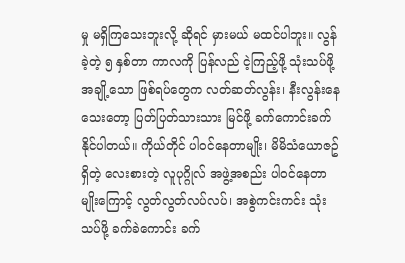မှု မရှိကြသေးဘူးလို့ ဆိုရင် မှားမယ် မထင်ပါဘူး။ လွန်ခဲ့တဲ့ ၅ နှစ်တာ ကာလကို ပြန်လည် ငဲ့ကြည့်ဖို့ သုံးသပ်ဖို့ အချို့သော ဖြစ်ရပ်တွေက လတ်ဆတ်လွန်း၊ နီးလွန်းနေသေးတော့ ပြတ်ပြတ်သားသား မြင်ဖို့ ခက်ကောင်းခက်နိုင်ပါတယ်။ ကိုယ်တိုင် ပါဝင်နေတာမျိုး၊ မိမိသံယောဇဥ်ရှိတဲ့ လေးစားတဲ့ လူပုဂ္ဂိုလ် အဖွဲ့အစည်း ပါဝင်နေတာမျိုးကြောင့် လွတ်လွတ်လပ်လပ်၊ အစွဲကင်းကင်း သုံးသပ်ဖို့ ခက်ခဲကောင်း ခက်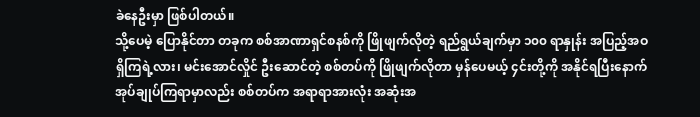ခဲနေဦးမှာ ဖြစ်ပါတယ်။
သို့ပေမဲ့ ပြောနိုင်တာ တခုက စစ်အာဏာရှင်စနစ်ကို ဖြိုဖျက်လိုတဲ့ ရည်ရွယ်ချက်မှာ ၁၀၀ ရာနှုန်း အပြည့်အဝရှိကြရဲ့လား၊ မင်းအောင်လှိုင် ဦးဆောင်တဲ့ စစ်တပ်ကို ဖြိုဖျက်လိုတာ မှန်ပေမယ့် ၄င်းတို့ကို အနိုင်ရပြီးနောက် အုပ်ချုပ်ကြရာမှာလည်း စစ်တပ်က အရာရာအားလုံး အဆုံးအ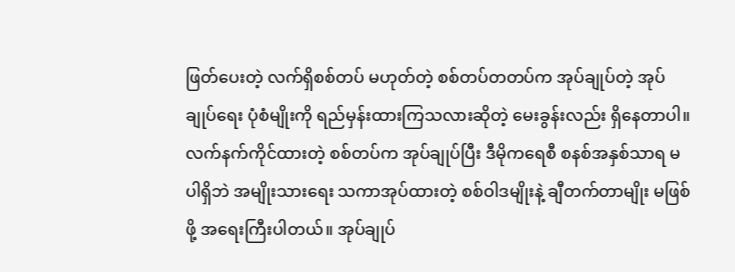ဖြတ်ပေးတဲ့ လက်ရှိစစ်တပ် မဟုတ်တဲ့ စစ်တပ်တတပ်က အုပ်ချုပ်တဲ့ အုပ်ချုပ်ရေး ပုံစံမျိုးကို ရည်မှန်းထားကြသလားဆိုတဲ့ မေးခွန်းလည်း ရှိနေတာပါ။
လက်နက်ကိုင်ထားတဲ့ စစ်တပ်က အုပ်ချုပ်ပြီး ဒီမိုကရေစီ စနစ်အနှစ်သာရ မပါရှိဘဲ အမျိုးသားရေး သကာအုပ်ထားတဲ့ စစ်ဝါဒမျိုးနဲ့ ချီတက်တာမျိုး မဖြစ်ဖို့ အရေးကြီးပါတယ်။ အုပ်ချုပ်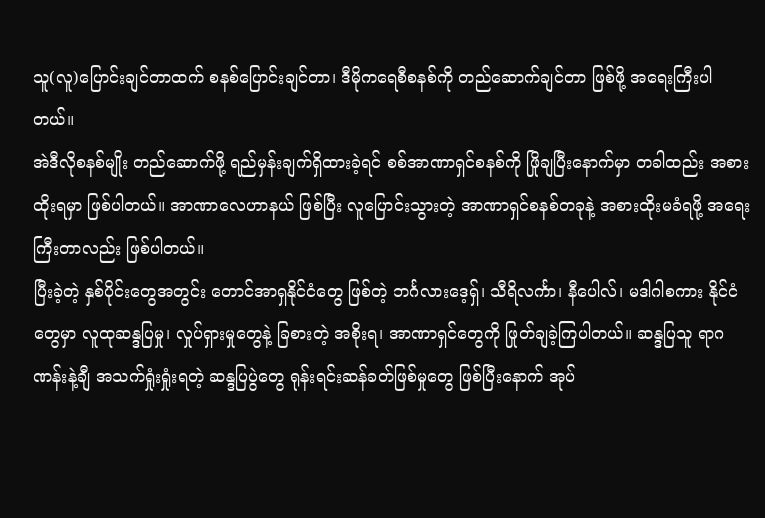သူ(လူ)ပြောင်းချင်တာထက် စနစ်ပြောင်းချင်တာ၊ ဒီမိုကရေစီစနစ်ကို တည်ဆောက်ချင်တာ ဖြစ်ဖို့ အရေးကြီးပါတယ်။
အဲဒီလိုစနစ်မျိုး တည်ဆောက်ဖို့ ရည်မှန်းချက်ရှိထားခဲ့ရင် စစ်အာဏာရှင်စနစ်ကို ဖြိုချပြီးနောက်မှာ တခါထည်း အစားထိုးရမှာ ဖြစ်ပါတယ်။ အာဏာလေဟာနယ် ဖြစ်ပြီး လူပြောင်းသွားတဲ့ အာဏာရှင်စနစ်တခုနဲ့ အစားထိုးမခံရဖို့ အရေးကြီးတာလည်း ဖြစ်ပါတယ်။
ပြီးခဲ့တဲ့ နှစ်ပိုင်းတွေအတွင်း တောင်အာရှနိုင်ငံတွေ ဖြစ်တဲ့ ဘင်္ဂလားဒေ့ရှ်၊ သီရိလင်္ကာ၊ နီပေါလ်၊ မဒါဂါစကား နိုင်ငံတွေမှာ လူထုဆန္ဒပြမှု၊ လှုပ်ရှားမှုတွေနဲ့ ခြစားတဲ့ အစိုးရ၊ အာဏာရှင်တွေကို ဖြုတ်ချခဲ့ကြပါတယ်။ ဆန္ဒပြသူ ရာဂဏန်းနဲ့ချီ အသက်ရှုံးရှုံးရတဲ့ ဆန္ဒပြပွဲတွေ ရုန်းရင်းဆန်ခတ်ဖြစ်မှုတွေ ဖြစ်ပြီးနောက် အုပ်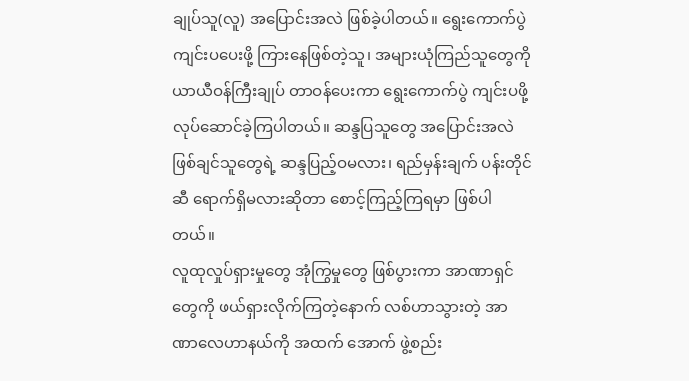ချုပ်သူ(လူ) အပြောင်းအလဲ ဖြစ်ခဲ့ပါတယ်။ ရွေးကောက်ပွဲ ကျင်းပပေးဖို့ ကြားနေဖြစ်တဲ့သူ၊ အများယုံကြည်သူတွေကို ယာယီဝန်ကြီးချုပ် တာဝန်ပေးကာ ရွေးကောက်ပွဲ ကျင်းပဖို့ လုပ်ဆောင်ခဲ့ကြပါတယ်။ ဆန္ဒပြသူတွေ အပြောင်းအလဲ ဖြစ်ချင်သူတွေရဲ့ ဆန္ဒပြည့်ဝမလား၊ ရည်မှန်းချက် ပန်းတိုင်ဆီ ရောက်ရှိမလားဆိုတာ စောင့်ကြည့်ကြရမှာ ဖြစ်ပါတယ်။
လူထုလှုပ်ရှားမှုတွေ အုံကြွမှုတွေ ဖြစ်ပွားကာ အာဏာရှင်တွေကို ဖယ်ရှားလိုက်ကြတဲ့နောက် လစ်ဟာသွားတဲ့ အာဏာလေဟာနယ်ကို အထက် အောက် ဖွဲ့စည်း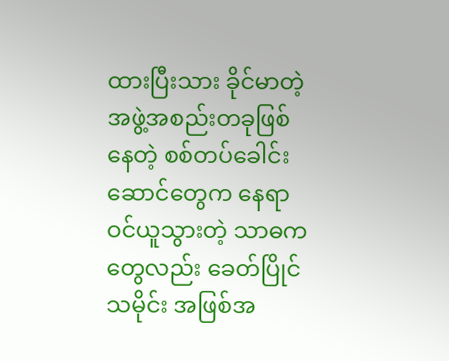ထားပြီးသား ခိုင်မာတဲ့ အဖွဲ့အစည်းတခုဖြစ်နေတဲ့ စစ်တပ်ခေါင်းဆောင်တွေက နေရာဝင်ယူသွားတဲ့ သာဓကတွေလည်း ခေတ်ပြိုင်သမိုင်း အဖြစ်အ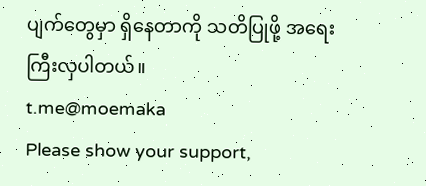ပျက်တွေမှာ ရှိနေတာကို သတိပြုဖို့ အရေးကြီးလှပါတယ်။
t.me@moemaka
Please show your support,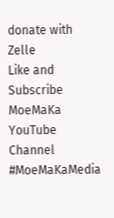donate with Zelle
Like and Subscribe MoeMaKa YouTube Channel
#MoeMaKaMedia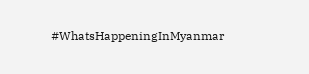#WhatsHappeningInMyanmar